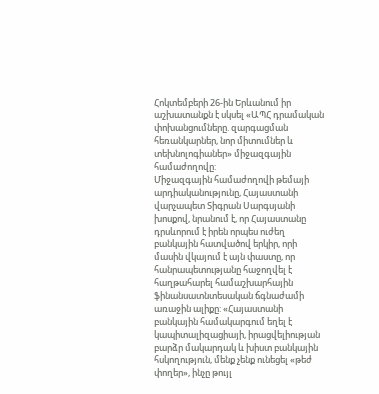Հոկտեմբերի 26-ին Երևանում իր աշխատանքն է սկսել «ԱՊՀ դրամական փոխանցումները. զարգացման հեռանկարներ, նոր միտումներ և տեխնոլոգիաներ» միջազգային համաժողովը:
Միջազգային համաժողովի թեմայի արդիականությունը, Հայաստանի վարչապետ Տիգրան Սարգսյանի խոսքով, նրանում է, որ Հայաստանը դրսևորում է իրեն որպես ուժեղ բանկային հատվածով երկիր, որի մասին վկայում է այն փաստը, որ հանրապետությանը հաջողվել է հաղթահարել համաշխարհային ֆինանսատնտեսական ճգնաժամի առաջին ալիքը: «Հայաստանի բանկային համակարգում եղել է կապիտալիզացիայի, իրացվելիության բարձր մակարդակ և խիստ բանկային հսկողություն, մենք չենք ունեցել «թեժ փողեր», ինչը թույլ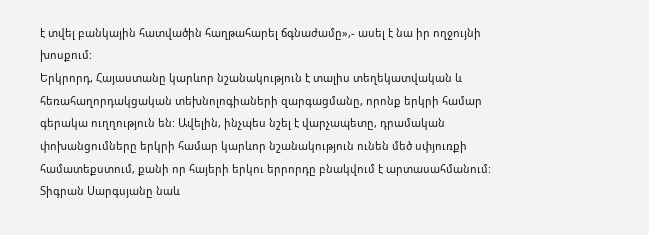է տվել բանկային հատվածին հաղթահարել ճգնաժամը»,- ասել է նա իր ողջույնի խոսքում:
Երկրորդ, Հայաստանը կարևոր նշանակություն է տալիս տեղեկատվական և հեռահաղորդակցական տեխնոլոգիաների զարգացմանը, որոնք երկրի համար գերակա ուղղություն են: Ավելին, ինչպես նշել է վարչապետը, դրամական փոխանցումները երկրի համար կարևոր նշանակություն ունեն մեծ սփյուռքի համատեքստում, քանի որ հայերի երկու երրորդը բնակվում է արտասահմանում:
Տիգրան Սարգսյանը նաև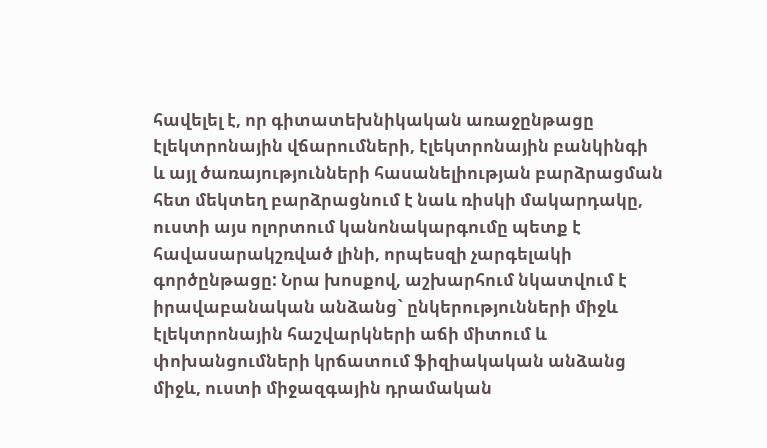հավելել է, որ գիտատեխնիկական առաջընթացը էլեկտրոնային վճարումների, էլեկտրոնային բանկինգի և այլ ծառայությունների հասանելիության բարձրացման հետ մեկտեղ բարձրացնում է նաև ռիսկի մակարդակը, ուստի այս ոլորտում կանոնակարգումը պետք է հավասարակշռված լինի, որպեսզի չարգելակի գործընթացը: Նրա խոսքով, աշխարհում նկատվում է իրավաբանական անձանց` ընկերությունների միջև էլեկտրոնային հաշվարկների աճի միտում և փոխանցումների կրճատում ֆիզիակական անձանց միջև, ուստի միջազգային դրամական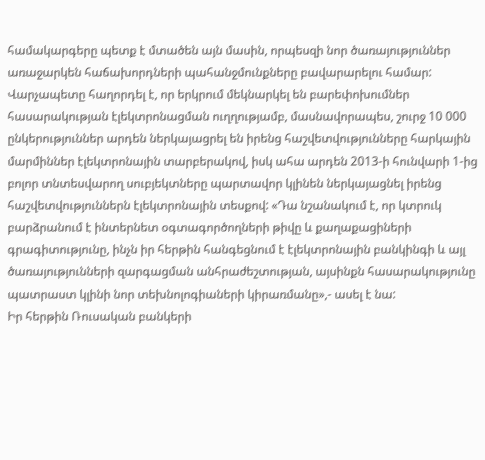համակարգերը պետք է մտածեն այն մասին, որպեսզի նոր ծառայություններ առաջարկեն հաճախորդների պահանջմունքները բավարարելու համար:
Վարչապետը հաղորդել է, որ երկրում մեկնարկել են բարեփոխումներ հասարակության էլեկտրոնացման ուղղությամբ, մասնավորապես, շուրջ 10 000 ընկերություններ արդեն ներկայացրել են իրենց հաշվետվությունները հարկային մարմիններ էլեկտրոնային տարբերակով, իսկ ահա արդեն 2013-ի հունվարի 1-ից բոլոր տնտեսվարող սուբյեկտները պարտավոր կլինեն ներկայացնել իրենց հաշվետվություններն էլեկտրոնային տեսքով: «Դա նշանակում է, որ կտրուկ բարձրանում է ինտերնետ օգտագործողների թիվը և քաղաքացիների գրագիտությունը, ինչն իր հերթին հանգեցնում է էլեկտրոնային բանկինգի և այլ ծառայությունների զարգացման անհրաժեշտության, այսինքն հասարակությունը պատրաստ կլինի նոր տեխնոլոգիաների կիրառմանը»,- ասել է նա:
Իր հերթին Ռուսական բանկերի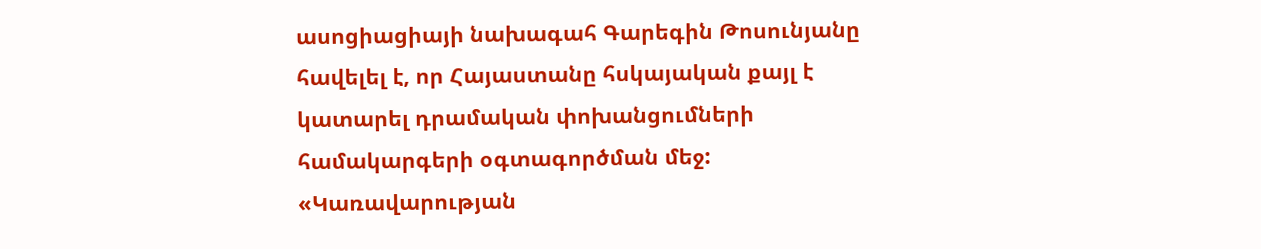ասոցիացիայի նախագահ Գարեգին Թոսունյանը հավելել է, որ Հայաստանը հսկայական քայլ է կատարել դրամական փոխանցումների համակարգերի օգտագործման մեջ: «Կառավարության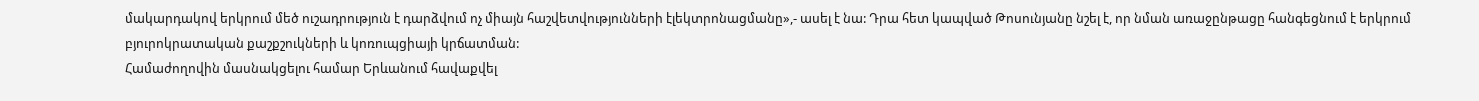մակարդակով երկրում մեծ ուշադրություն է դարձվում ոչ միայն հաշվետվությունների էլեկտրոնացմանը»,- ասել է նա: Դրա հետ կապված Թոսունյանը նշել է, որ նման առաջընթացը հանգեցնում է երկրում բյուրոկրատական քաշքշուկների և կոռուպցիայի կրճատման:
Համաժողովին մասնակցելու համար Երևանում հավաքվել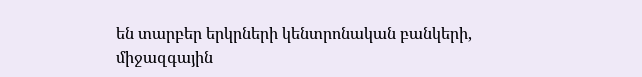են տարբեր երկրների կենտրոնական բանկերի, միջազգային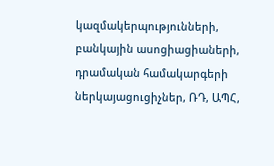կազմակերպությունների, բանկային ասոցիացիաների, դրամական համակարգերի ներկայացուցիչներ, ՌԴ, ԱՊՀ,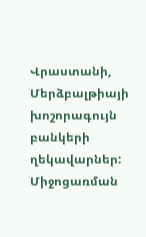Վրաստանի, Մերձբալթիայի խոշորագույն բանկերի ղեկավարներ: Միջոցառման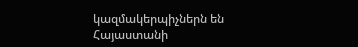կազմակերպիչներն են Հայաստանի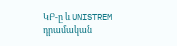ԿԲ-ը և UNISTREM դրամական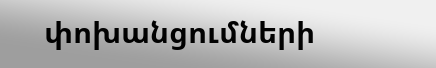փոխանցումների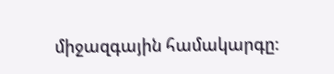միջազգային համակարգը: